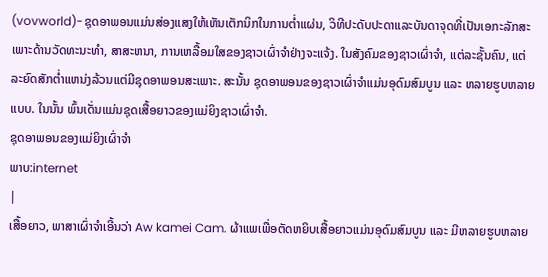(vovworld)-ຊຸດອາພອນແມ່ນສ່ອງແສງໃຫ້ເຫັນເຕັກນິກໃນການຕ່ຳແຜ່ນ, ວິທີປະດັບປະດາແລະບັນດາຈຸດທີ່ເປັນເອກະລັກສະເພາະດ້ານວັດທະນະທຳ, ສາສະຫນາ, ການເຫລື້ອມໃສຂອງຊາວເຜົ່າຈຳຢ່າງຈະແຈ້ງ. ໃນສັງຄົມຂອງຊາວເຜົ່າຈຳ, ແຕ່ລະຊັ້ນຄົນ, ແຕ່ລະຍົດສັກຕ່ຳແຫນ່ງລ້ວນແຕ່ມີຊຸດອາພອນສະເພາະ. ສະນັ້ນ ຊຸດອາພອນຂອງຊາວເຜົ່າຈຳແມ່ນອຸດົມສົມບູນ ແລະ ຫລາຍຮູບຫລາຍແບບ. ໃນນັ້ນ ພົ້ນເດັ່ນແມ່ນຊຸດເສື້ອຍາວຂອງແມ່ຍິງຊາວເຜົ່າຈຳ.
ຊຸດອາພອນຂອງແມ່ຍິງເຜົ່າຈຳ
ພາບ:internet
|
ເສື້ອຍາວ, ພາສາເຜົ່າຈຳເອີ້ນວ່າ Aw kamei Cam. ຜ້າແພເພື່ອຕັດຫຍິບເສື້ອຍາວແມ່ນອຸດົມສົມບູນ ແລະ ມີຫລາຍຮູບຫລາຍ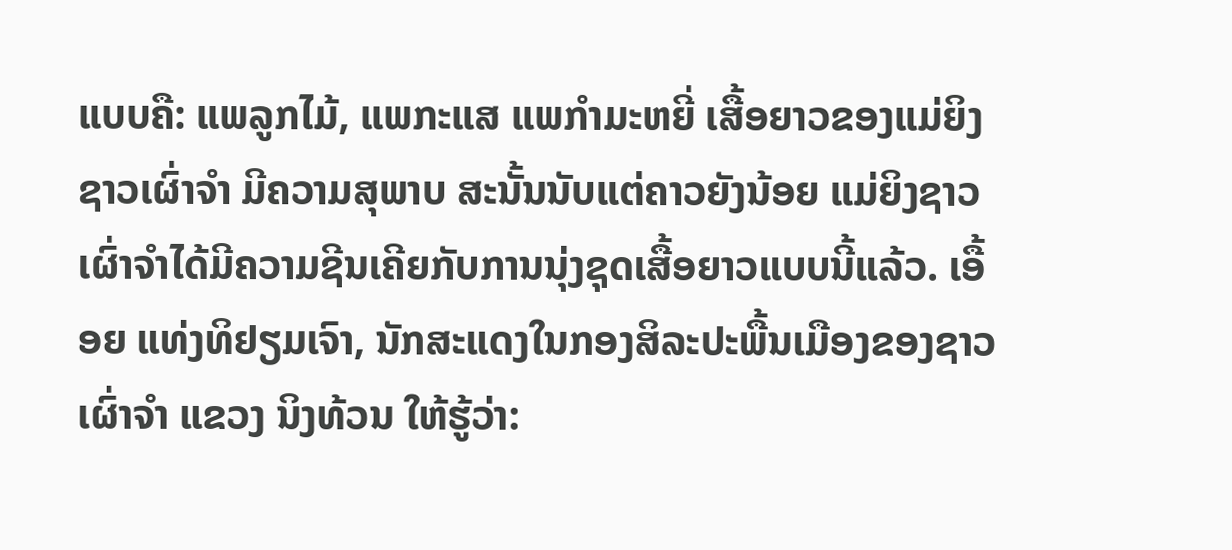ແບບຄື: ແພລູກໄມ້, ແພກະແສ ແພກຳມະຫຍີ່ ເສື້ອຍາວຂອງແມ່ຍິງຊາວເຜົ່າຈຳ ມີຄວາມສຸພາບ ສະນັ້ນນັບແຕ່ຄາວຍັງນ້ອຍ ແມ່ຍິງຊາວເຜົ່າຈຳໄດ້ມີຄວາມຊີນເຄີຍກັບການນຸ່ງຊຸດເສື້ອຍາວແບບນີ້ແລ້ວ. ເອື້ອຍ ແທ່ງທິຢຽມເຈົາ, ນັກສະແດງໃນກອງສິລະປະພື້ນເມືອງຂອງຊາວເຜົ່າຈຳ ແຂວງ ນິງທ້ວນ ໃຫ້ຮູ້ວ່າ: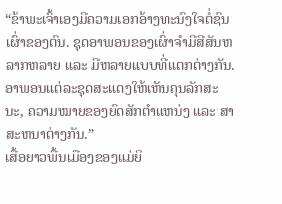“ຂ້າພະເຈົ້າເອງມີຄວາມເອກອ້າງທະນົງໃຈຕໍ່ຊົນເຜົ່າຂອງຕົນ. ຊຸດອາພອນຂອງເຜົ່າຈຳມີສີສັນຫລາກຫລາຍ ແລະ ມີຫລາຍແບບທີ່ແຕກຕ່າງກັນ. ອາພອນແຕ່ລະຊຸດສະແດງໃຫ້ເຫັນຄຸນລັກສະນະ, ຄວາມໝາຍຂອງຍົດສັກຕຳແຫນ່ງ ແລະ ສາສະຫນາຕ່າງກັນ.”
ເສື້ອຍາວພື້ນເມືອງຂອງແມ່ຍິ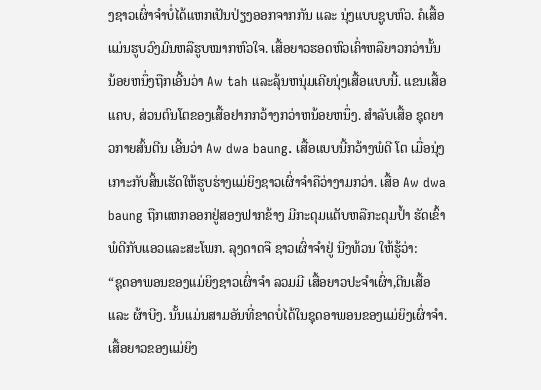ງຊາວເຜົ່າຈຳບໍ່ໄດ້ແຫກເປັນປ່ຽງອອກຈາກກັນ ແລະ ນຸ່ງແບບຊູບຫົວ. ຄໍເສື້ອແມ່ນຮູບວົງມົນຫລືຮູບໝາກຫົວໃຈ. ເສື້ອຍາວຮອດຫົວເຄົ່າຫລືຍາວກວ່ານັ້ນນ້ອຍຫນຶ່ງຖືກເອີ້ນວ່າ Aw tah ແລະລຸ້ນຫນຸ່ມເຄີຍນຸ່ງເສື້ອແບບນີ້. ແຂນເສື້ອແຄບ, ສ່ວນຕົນໂຕຂອງເສື້ອຢາກກວ້າງກວ່າຫນ້ອຍຫນຶ່ງ. ສຳລັບເສື້ອ ຊຸດຍາວກາຍສົ້ນຕີນ ເອີ້ນວ່າ Aw dwa baung. ເສື້ອແບບນີ້ກວ້າງພໍດີ ໂຕ ເມື່ອນຸ່ງເກາະກັບສິ້ນເຮັດໃຫ້ຮູບຮ່າງແມ່ຍິງຊາວເຜົ່າຈຳຄືວ່າງາມກວ່າ. ເສື້ອ Aw dwa baung ຖືກແຫກອອກຢູ່ສອງຟາກຂ້າງ ມີກະດຸມແຕັບຫລືກະດຸມປ້ຳ ຮັດເຂົ້າພໍດີກັບແອວແລະສະໂພກ. ລຸງດາດຈື ຊາວເຜົ່າຈຳຢູ່ ນີງທ້ວນ ໃຫ້ຮູ້ວ່າ:
“ຊຸດອາພອນຂອງແມ່ຍິງຊາວເຜົ່າຈຳ ລວມມີ ເສື້ອຍາວປະຈຳເຜົ່າ,ຕີນເສື້ອແລະ ຜ້າບີງ. ນັ້ນແມ່ນສາມອັນທີ່ຂາດບໍ່ໄດ້ໃນຊຸດອາພອນຂອງແມ່ຍິງເຜົ່າຈຳ. ເສື້ອຍາວຂອງແມ່ຍິງ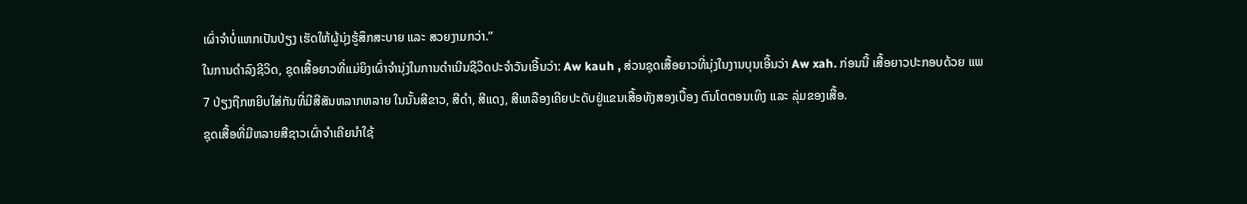ເຜົ່າຈຳບໍ່ແຫກເປັນປ່ຽງ ເຮັດໃຫ້ຜູ້ນຸ່ງຮູ້ສຶກສະບາຍ ແລະ ສວຍງາມກວ່າ.”
ໃນການດຳລົງຊີວິດ, ຊຸດເສື້ອຍາວທີ່ແມ່ຍິງເຜົ່າຈຳນຸ່ງໃນການດຳເນີນຊີວິດປະຈຳວັນເອີ້ນວ່າ: Aw kauh , ສ່ວນຊຸດເສື້ອຍາວທີ່ນຸ່ງໃນງານບຸນເອີ້ນວ່າ Aw xah. ກ່ອນນີ້ ເສື້ອຍາວປະກອບດ້ວຍ ແພ 7 ປ່ຽງຖືກຫຍິບໃສ່ກັນທີ່ມີສີສັນຫລາກຫລາຍ ໃນນັ້ນສີຂາວ, ສີດຳ, ສີແດງ, ສີເຫລືອງເຄີຍປະດັບຢູ່ແຂນເສື້ອທັງສອງເບື້ອງ ຕົນໂຕຕອນເທິງ ແລະ ລຸ່ມຂອງເສື້ອ.
ຊຸດເສື້ອທີ່ມີຫລາຍສີຊາວເຜົ່າຈຳເຄີຍນຳໃຊ້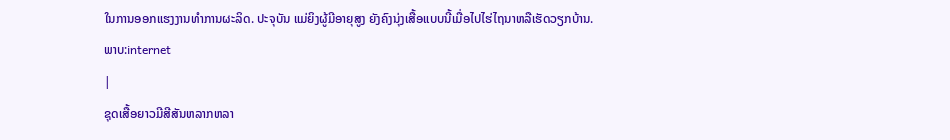ໃນການອອກແຮງງານທຳການຜະລິດ. ປະຈຸບັນ ແມ່ຍິງຜູ້ມີອາຍຸສູງ ຍັງຄົງນຸ່ງເສື້ອແບບນີ້ເມື່ອໄປໄຮ່ໄຖນາຫລືເຮັດວຽກບ້ານ.
ພາບ:internet
|
ຊຸດເສື້ອຍາວມີສີສັນຫລາກຫລາ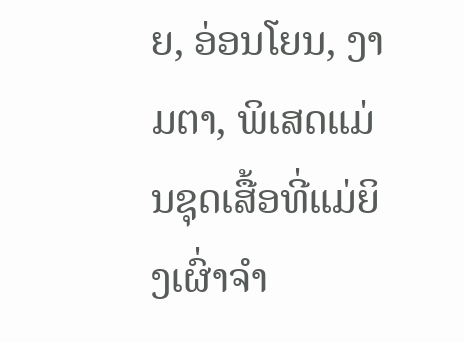ຍ, ອ່ອນໂຍນ, ງາມຕາ, ພິເສດແມ່ນຊຸດເສື້ອທີ່ແມ່ຍິງເຜົ່າຈຳ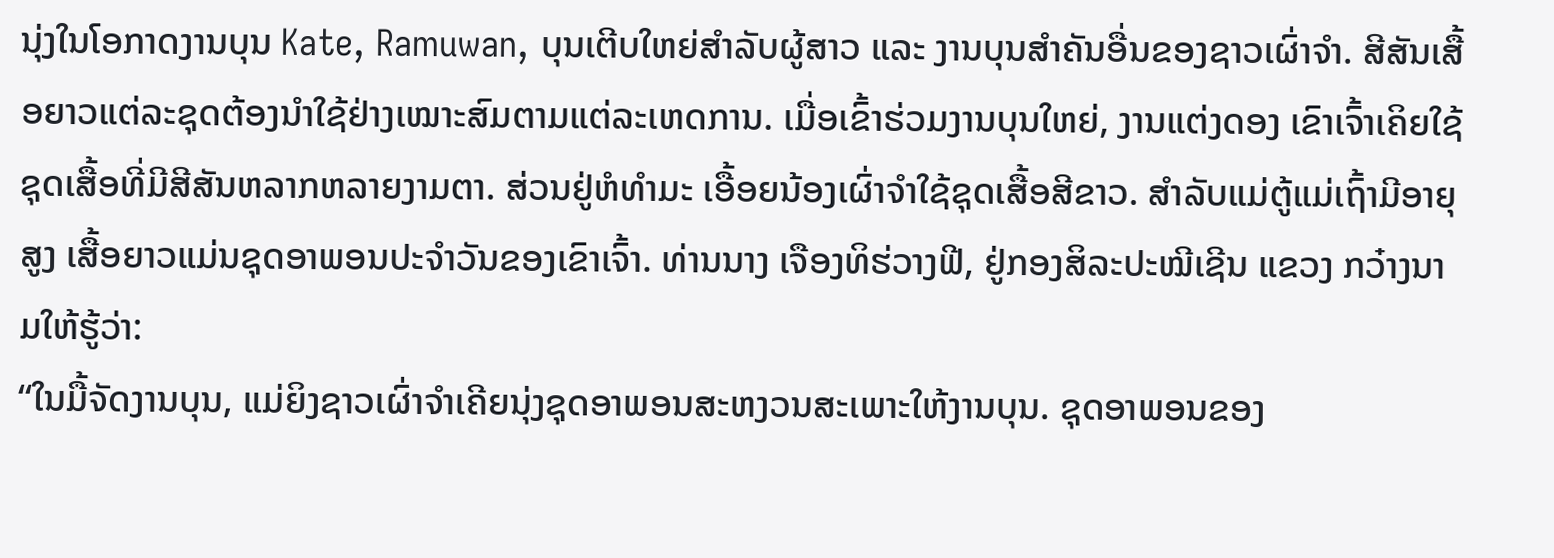ນຸ່ງໃນໂອກາດງານບຸນ Kate, Ramuwan, ບຸນເຕີບໃຫຍ່ສຳລັບຜູ້ສາວ ແລະ ງານບຸນສຳຄັນອື່ນຂອງຊາວເຜົ່າຈຳ. ສີສັນເສື້ອຍາວແຕ່ລະຊຸດຕ້ອງນຳໃຊ້ຢ່າງເໝາະສົມຕາມແຕ່ລະເຫດການ. ເມື່ອເຂົ້າຮ່ວມງານບຸນໃຫຍ່, ງານແຕ່ງດອງ ເຂົາເຈົ້າເຄິຍໃຊ້ຊຸດເສື້ອທີ່ມີສີສັນຫລາກຫລາຍງາມຕາ. ສ່ວນຢູ່ຫໍທຳມະ ເອື້ອຍນ້ອງເຜົ່າຈຳໃຊ້ຊຸດເສື້ອສີຂາວ. ສຳລັບແມ່ຕູ້ແມ່ເຖົ້າມີອາຍຸສູງ ເສື້ອຍາວແມ່ນຊຸດອາພອນປະຈຳວັນຂອງເຂົາເຈົ້າ. ທ່ານນາງ ເຈືອງທິຮ່ວາງຟີ, ຢູ່ກອງສິລະປະໝີເຊີນ ແຂວງ ກວ໋າງນາມໃຫ້ຮູ້ວ່າ:
“ໃນມື້ຈັດງານບຸນ, ແມ່ຍິງຊາວເຜົ່າຈຳເຄີຍນຸ່ງຊຸດອາພອນສະຫງວນສະເພາະໃຫ້ງານບຸນ. ຊຸດອາພອນຂອງ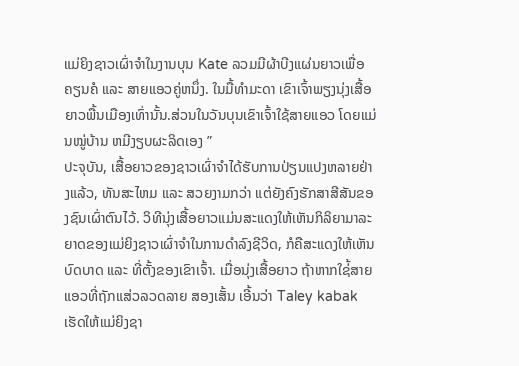ແມ່ຍິງຊາວເຜົ່າຈຳໃນງານບຸນ Kate ລວມມີຜ້າບີງແຜ່ນຍາວເພື່ອຄຽນຄໍ ແລະ ສາຍແອວຄູ່ຫນຶ່ງ. ໃນມື້ທຳມະດາ ເຂົາເຈົ້າພຽງນຸ່ງເສື້ອຍາວພື້ນເມືອງເທົ່ານັ້ນ.ສ່ວນໃນວັນບຸນເຂົາເຈົ້າໃຊ້ສາຍແອວ ໂດຍແມ່ນໝູ່ບ້ານ ຫມີງຽບຜະລິດເອງ ”
ປະຈຸບັນ, ເສື້ອຍາວຂອງຊາວເຜົ່າຈຳໄດ້ຮັບການປ່ຽນແປງຫລາຍຢ່າງແລ້ວ, ທັນສະໄຫມ ແລະ ສວຍງາມກວ່າ ແຕ່ຍັງຄົງຮັກສາສີສັນຂອງຊົນເຜົ່າຕົນໄວ້. ວິທີນຸ່ງເສື້ອຍາວແມ່ນສະແດງໃຫ້ເຫັນກິລິຍາມາລະຍາດຂອງແມ່ຍິງຊາວເຜົ່າຈຳໃນການດຳລົງຊີວິດ, ກໍຄືສະແດງໃຫ້ເຫັນບົດບາດ ແລະ ທີ່ຕັ້ງຂອງເຂົາເຈົ້າ. ເມື່ອນຸ່ງເສື້ອຍາວ ຖ້າຫາກໃຊ່້ສາຍແອວທີ່ຖັກແສ່ວລວດລາຍ ສອງເສັ້ນ ເອີ້ນວ່າ Taley kabak ເຮັດໃຫ້ແມ່ຍິງຊາ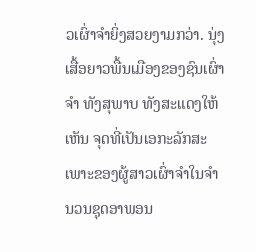ວເຜົ່າຈຳຍິ່ງສວຍງາມກວ່າ. ນຸ່ງເສື້ອຍາວພື້ນເມືອງຂອງຊົນເຜົ່າຈຳ ທັງສຸພາບ ທັງສະແດງໃຫ້ເຫັນ ຈຸດທີ່ເປັນເອກະລັກສະເພາະຂອງຜູ້ສາວເຜົ່າຈຳໃນຈຳນວນຊຸດອາພອນ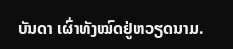ບັນດາ ເຜົ່າທັງໝົດຢູ່ຫວຽດນາມ.